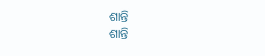ଶାନ୍ତି
ଶାନ୍ତି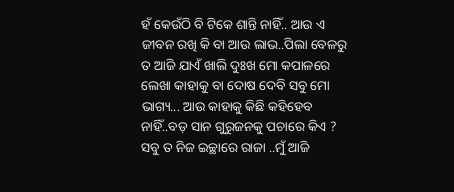ହଁ କେଉଁଠି ବି ଟିକେ ଶାନ୍ତି ନାହିଁ.. ଆଉ ଏ ଜୀବନ ରଖି କି ବା ଆଉ ଲାଭ..ପିଲା ବେଳରୁ ତ ଆଜି ଯାଏଁ ଖାଲି ଦୁଃଖ ମୋ କପାଳରେ ଲେଖା କାହାକୁ ବା ଦୋଷ ଦେବି ସବୁ ମୋ ଭାଗ୍ୟ... ଆଉ କାହାକୁ କିଛି କହିହେବ ନାହିଁ..ବଡ଼ ସାନ ଗୁରୁଜନକୁ ପଚାରେ କିଏ ? ସବୁ ତ ନିଜ ଇଚ୍ଛାରେ ରାଜା ..ମୁଁ ଆଜି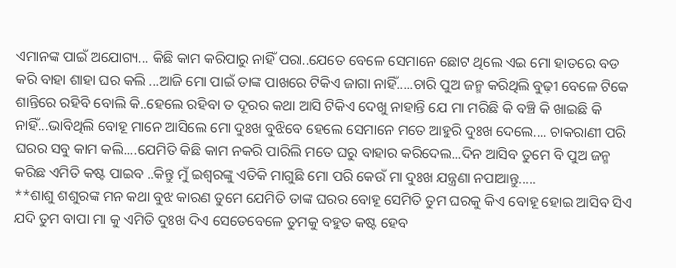ଏମାନଙ୍କ ପାଇଁ ଅଯୋଗ୍ୟ... କିଛି କାମ କରିପାରୁ ନାହିଁ ପରା..ଯେତେ ବେଳେ ସେମାନେ ଛୋଟ ଥିଲେ ଏଇ ମୋ ହାତରେ ବଡ କରି ବାହା ଶାହା ଘର କଲି ...ଆଜି ମୋ ପାଇଁ ତାଙ୍କ ପାଖରେ ଟିକିଏ ଜାଗା ନାହିଁ.....ଚାରି ପୁଅ ଜନ୍ମ କରିଥିଲି ବୁଢ଼ୀ ବେଳେ ଟିକେ ଶାନ୍ତିରେ ରହିବି ବୋଲି କି..ହେଲେ ରହିବା ତ ଦୂରର କଥା ଆସି ଟିକିଏ ଦେଖୁ ନାହାନ୍ତି ଯେ ମା ମରିଛି କି ବଞ୍ଚି କି ଖାଇଛି କି ନାହିଁ...ଭାବିଥିଲି ବୋହୂ ମାନେ ଆସିଲେ ମୋ ଦୁଃଖ ବୁଝିବେ ହେଲେ ସେମାନେ ମତେ ଆହୁରି ଦୁଃଖ ଦେଲେ.... ଚାକରାଣୀ ପରି ଘରର ସବୁ କାମ କଲି....ଯେମିତି କିଛି କାମ ନକରି ପାରିଲି ମତେ ଘରୁ ବାହାର କରିଦେଲ...ଦିନ ଆସିବ ତୁମେ ବି ପୁଅ ଜନ୍ମ କରିଛ ଏମିତି କଷ୍ଟ ପାଇବ ..କିନ୍ତୁ ମୁଁ ଇଶ୍ଵରଙ୍କୁ ଏତିକି ମାଗୁଛି ମୋ ପରି କେଉଁ ମା ଦୁଃଖ ଯନ୍ତ୍ରଣା ନପାଆନ୍ତୁ.....
**ଶାଶୁ ଶଶୁରଙ୍କ ମନ କଥା ବୁଝ କାରଣ ତୁମେ ଯେମିତି ତାଙ୍କ ଘରର ବୋହୂ ସେମିତି ତୁମ ଘରକୁ କିଏ ବୋହୂ ହୋଇ ଆସିବ ସିଏ ଯଦି ତୁମ ବାପା ମା କୁ ଏମିତି ଦୁଃଖ ଦିଏ ସେତେବେଳେ ତୁମକୁ ବହୁତ କଷ୍ଟ ହେବ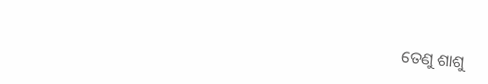ତେଣୁ ଶାଶୁ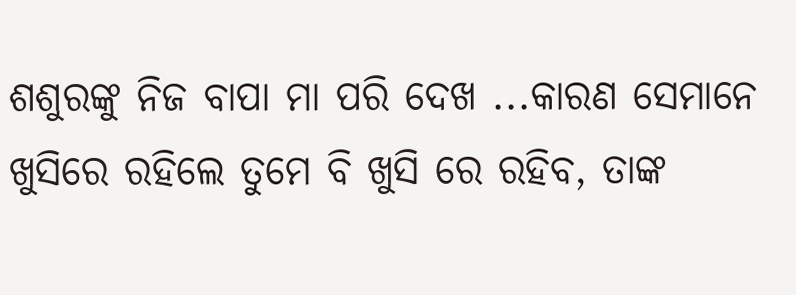ଶଶୁରଙ୍କୁ ନିଜ ବାପା ମା ପରି ଦେଖ ...କାରଣ ସେମାନେ ଖୁସିରେ ରହିଲେ ତୁମେ ବି ଖୁସି ରେ ରହିବ, ତାଙ୍କ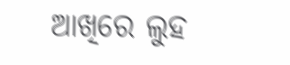ଆଖିରେ ଲୁହ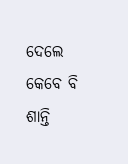ଦେଲେ କେବେ ବି ଶାନ୍ତି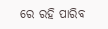ରେ ରହି ପାରିବ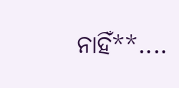ନାହିଁ**....